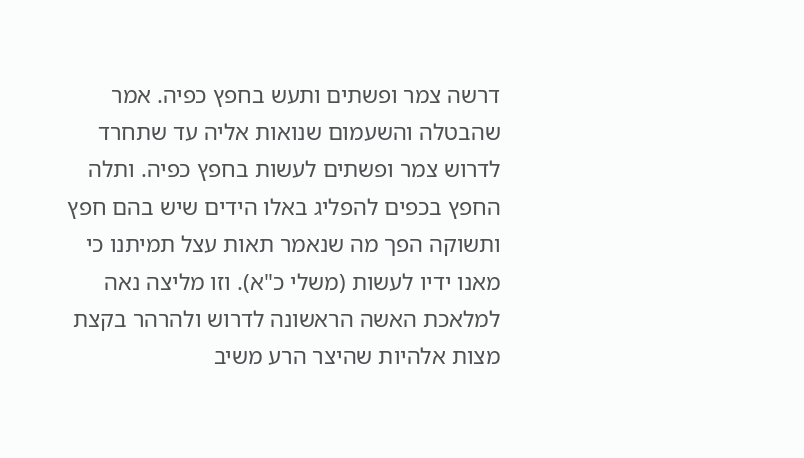דרשה צמר ופשתים ותעש בחפץ כפיה. אמר שהבטלה והשעמום שנואות אליה עד שתחרד לדרוש צמר ופשתים לעשות בחפץ כפיה. ותלה החפץ בכפים להפליג באלו הידים שיש בהם חפץ ותשוקה הפך מה שנאמר תאות עצל תמיתנו כי מאנו ידיו לעשות (משלי כ"א). וזו מליצה נאה למלאכת האשה הראשונה לדרוש ולהרהר בקצת מצות אלהיות שהיצר הרע משיב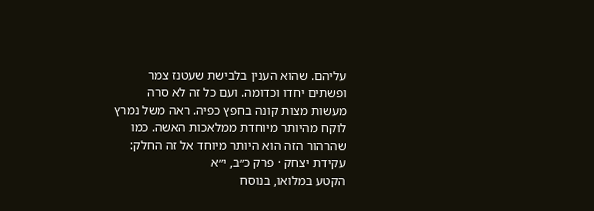עליהם. שהוא הענין בלבישת שעטנז צמר ופשתים יחדו וכדומה. ועם כל זה לא סרה מעשות מצות קונה בחפץ כפיה. ראה משל נמרץ לוקח מהיותר מיוחדת ממלאכות האשה. כמו שהרהור הזה הוא היותר מיוחד אל זה החלק:
עקידת יצחק · פרק כ״ב, י״א
הקטע במלואו, בנוסח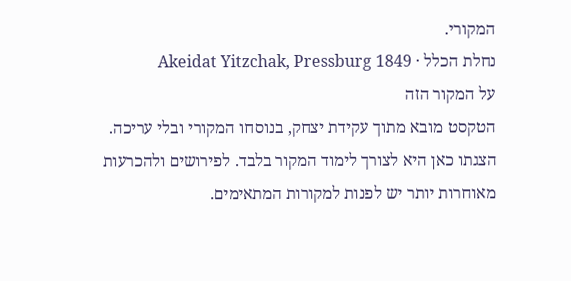המקורי.
נחלת הכלל · Akeidat Yitzchak, Pressburg 1849
על המקור הזה
הטקסט מובא מתוך עקידת יצחק, בנוסחו המקורי ובלי עריכה. הצגתו כאן היא לצורך לימוד המקור בלבד. לפירושים ולהכרעות מאוחרות יותר יש לפנות למקורות המתאימים.